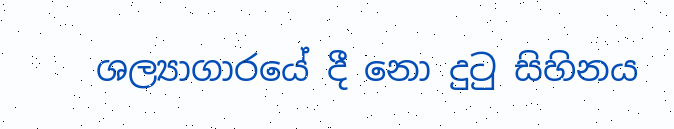ශල්‍යාගාරයේ දී නො දුටු සිහිනය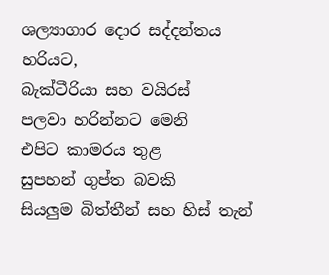ශල්‍යාගාර දොර සද්දන්තය
හරියට,
බැක්ටීරියා සහ වයිරස්
පලවා හරින්නට මෙනි
එපිට කාමරය තුළ
සුපහන් ගුප්ත බවකි
සියලුම බිත්තීන් සහ හිස් තැන්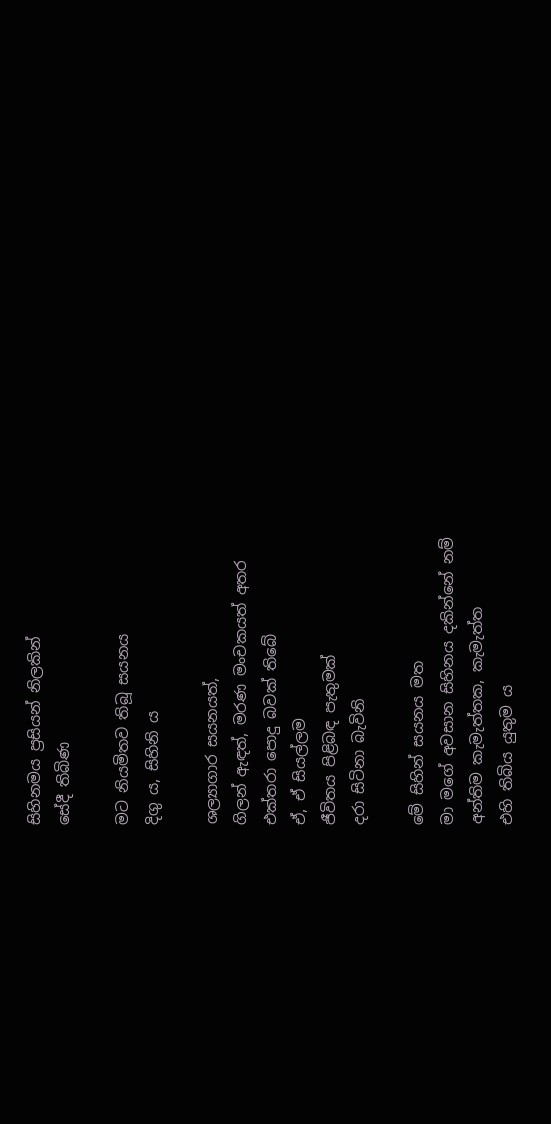සිහිනමය ප්‍රසියන් නිලකින්
සේදී තිබිණ

මට නියමිතව තිබූ සයනය
දිගු ය, සිහිනි ය

ශල්‍යාගාර සයනයත්,
ගිලන් ඇඳත්, මරණ මංචකයත් අතර
එක්තරා පොදු බවක් තිබේ
ඒ, ඒ සියල්ලම
ජීවිතය පිළිබඳ පැතුමක්
දරා සිටිනා බැවිනි

මේ සිහින් සයනය මත
මා මගේ අවසාන සිහිනය දකින්නේ නම්
අන්තිම කැමැත්තක, කැමැත්ත
එහි තිබිය යුතුම ය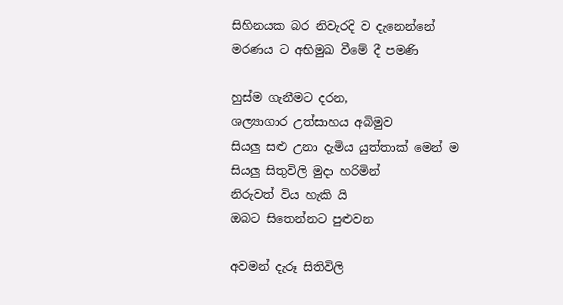සිහිනයක බර නිවැරදි ව දැනෙන්නේ
මරණය ට අභිමුඛ වීමේ දී පමණි

හුස්ම ගැනීමට දරන,
ශල්‍යාගාර උත්සාහය අබිමුව
සියලු සළු උනා දැමිය යුත්තාක් මෙන් ම
සියලු සිතුවිලි මුදා හරිමින්
නිරුවත් විය හැකි යි
ඔබට සිතෙන්නට පුළුවන

අවමන් දැරූ සිතිවිලි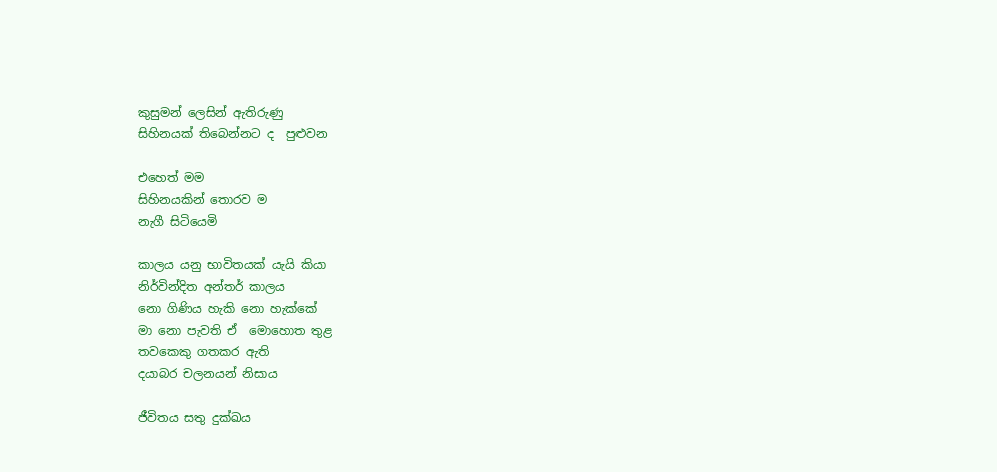කුසුමන් ලෙසින් ඇතිරුණු
සිහිනයක් තිබෙන්නට ද  පුළුවන

එහෙත් මම
සිහිනයකින් තොරව ම
නැගී සිටියෙමි

කාලය යනු භාවිතයක් යැයි කියා
නිර්වින්දිත අන්තර් කාලය
නො ගිණිය හැකි නො හැක්කේ
මා නො පැවති ඒ  මොහොත තුළ
තවකෙකු ගතකර ඇති
දයාබර චලනයන් නිසාය

ජීවිතය සතු දුක්ඛය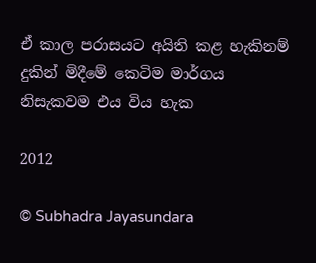ඒ කාල පරාසයට අයිති කළ හැකිනම්
දුකින් මිදීමේ කෙටිම මාර්ගය
නිසැකවම එය විය හැක

2012

© Subhadra Jayasundara